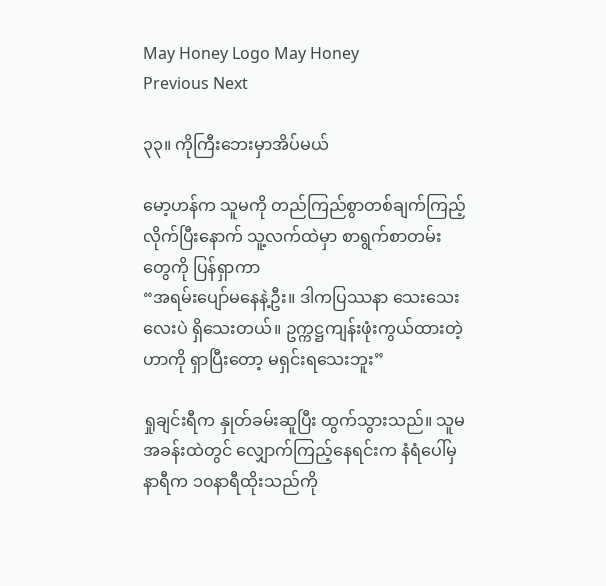May Honey Logo May Honey
Previous Next

၃၃။ ကိုကြီးဘေးမှာအိပ်မယ်

မော့ဟန်က သူမကို တည်ကြည်စွာတစ်ချက်ကြည့်လိုက်ပြီးနောက် သူ့လက်ထဲမှာ စာရွက်စာတမ်းတွေကို ပြန်ရှာကာ
“အရမ်းပျော်မနေနဲ့ဦး။ ဒါကပြဿနာ သေးသေးလေးပဲ ရှိသေးတယ်။ ဥက္ကဋ္ဌကျန်းဖုံးကွယ်ထားတဲ့ဟာကို ရှာပြီးတော့ မရှင်းရသေးဘူး”

ရှုချင်းရီက နှုတ်ခမ်းဆူပြီး ထွက်သွားသည်။ သူမအခန်းထဲတွင် လျှောက်ကြည့်နေရင်းက နံရံပေါ်မှ နာရီက ၁၀နာရီထိုးသည်ကို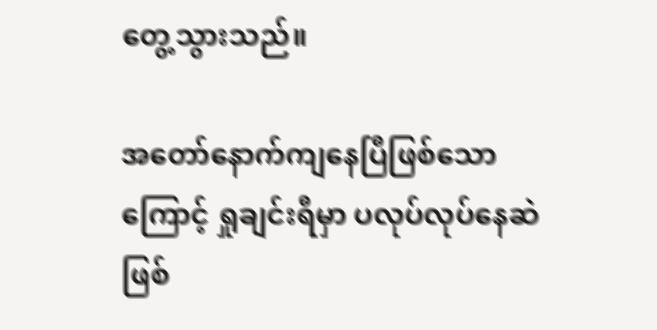တွေ့သွားသည်။

အတော်နောက်ကျနေပြီဖြစ်သောကြောင့် ရှုချင်းရီမှာ ပလုပ်လုပ်နေဆဲဖြစ်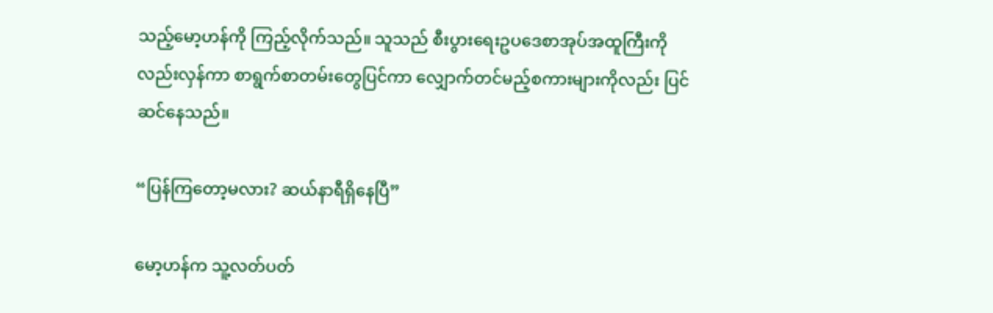သည့်မော့ဟန်ကို ကြည့်လိုက်သည်။ သူသည် စီးပွားရေးဥပဒေစာအုပ်အထူကြီးကိုလည်းလှန်ကာ စာရွက်စာတမ်းတွေပြင်ကာ လျှောက်တင်မည့်စကားများကိုလည်း ပြင်ဆင်နေသည်။

“ပြန်ကြတော့မလား? ဆယ်နာရီရှိနေပြီ”

မော့ဟန်က သူ့လတ်ပတ်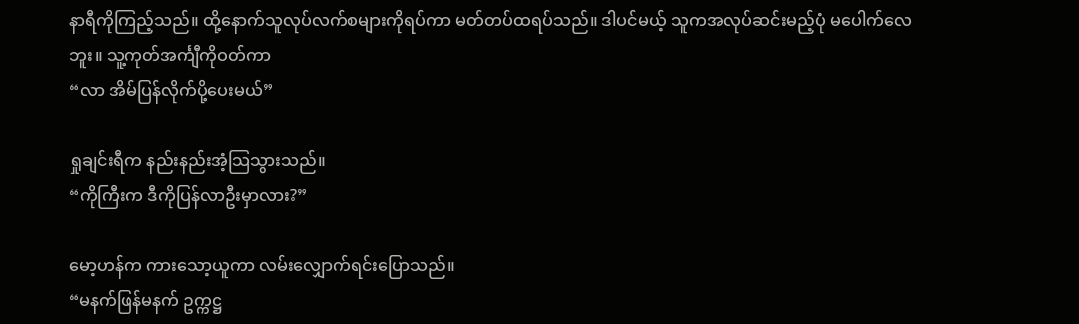နာရီကိုကြည့်သည်။ ထို့နောက်သူလုပ်လက်စများကိုရပ်ကာ မတ်တပ်ထရပ်သည်။ ဒါပင်မယ့် သူကအလုပ်ဆင်းမည့်ပုံ မပေါက်လေဘူး။ သူ့ကုတ်အင်္ကျီကိုဝတ်ကာ
“လာ အိမ်ပြန်လိုက်ပို့ပေးမယ်”

ရှုချင်းရီက နည်းနည်းအံ့သြသွားသည်။
“ကိုကြီးက ဒီကိုပြန်လာဦးမှာလား?”

မော့ဟန်က ကားသော့ယူကာ လမ်းလျှောက်ရင်းပြောသည်။
“မနက်ဖြန်မနက် ဥက္ကဋ္ဌ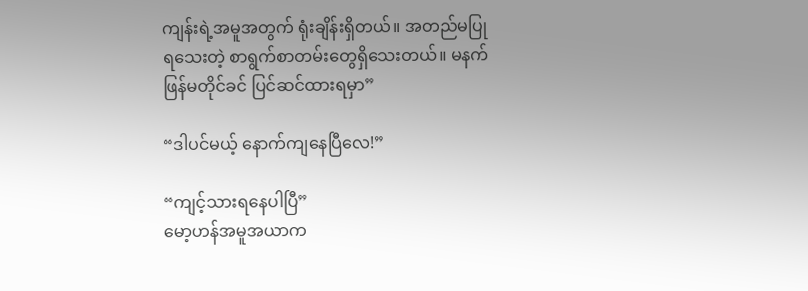ကျန်းရဲ့အမူအတွက် ရုံးချိန်းရှိတယ်။ အတည်မပြုရသေးတဲ့ စာရွက်စာတမ်းတွေရှိသေးတယ်။ မနက်ဖြန်မတိုင်ခင် ပြင်ဆင်ထားရမှာ”

“ဒါပင်မယ့် နောက်ကျနေပြီလေ!”

“ကျင့်သားရနေပါပြီ”
မော့ဟန်အမူအယာက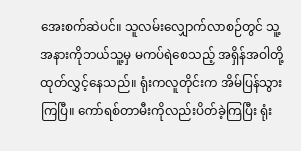အေးစက်ဆဲပင်။ သူလမ်းလျှောက်လာစဉ်တွင် သူ့အနားကိုဘယ်သူ့မှ မကပ်ရဲစေသည့် အရှိန်အဝါတို့ ထုတ်လွှင့်နေသည်။ ရုံးကလူတိုင်းက အိမ်ပြန်သွားကြပြီ။ ကော်ရစ်တာမီးကိုလည်းပိတ်ခဲ့ကြပြီး ရုံး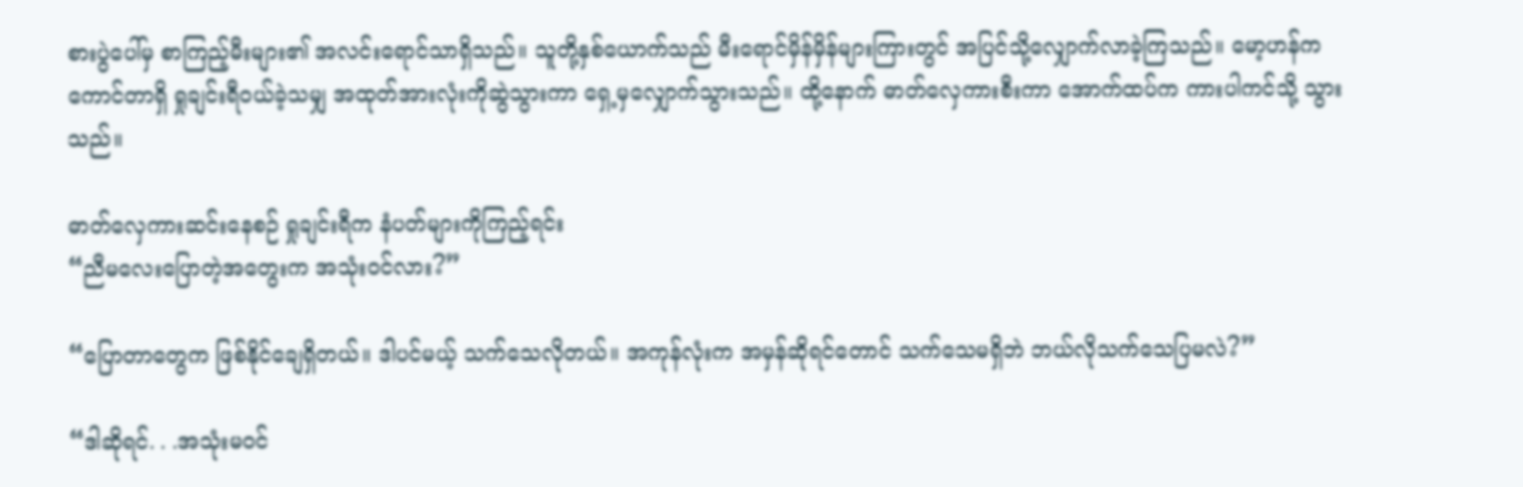စားပွဲပေါ်မှ စာကြည့်မီးများ၏ အလင်းရောင်သာရှိသည်။ သူတို့နှစ်ယောက်သည် မီးရောင်မှိန်မှိန်များကြားတွင် အပြင်သို့လျှောက်လာခဲ့ကြသည်။ မော့ဟန်က ကောင်တာရှိ ရှုချင်းရီဝယ်ခဲ့သမျှ အထုတ်အားလုံးကိုဆွဲသွားကာ ရှေ့မှလျှောက်သွားသည်။ ထို့နောက် ဓာတ်လှေကားစီးကာ အောက်ထပ်က ကားပါကင်သို့ သွားသည်။

ဓာတ်လှေကားဆင်းနေစဉ် ရှုချင်းရီက နံပတ်များကိုကြည့်ရင်း
“ညီမလေးပြောတဲ့အတွေးက အသုံးဝင်လား?”

“ပြောတာတွေက ဖြစ်နိုင်ချေရှိတယ်။ ဒါပင်မယ့် သက်သေလိုတယ်။ အကုန်လုံးက အမှန်ဆိုရင်တောင် သက်သေမရှိဘဲ ဘယ်လိုသက်သေပြမလဲ?”

“ဒါဆိုရင်. . .အသုံးမဝင်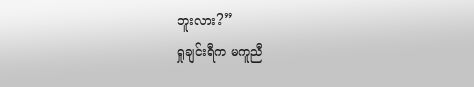ဘူးလား?”
ရှုချင်းရီက မကူညီ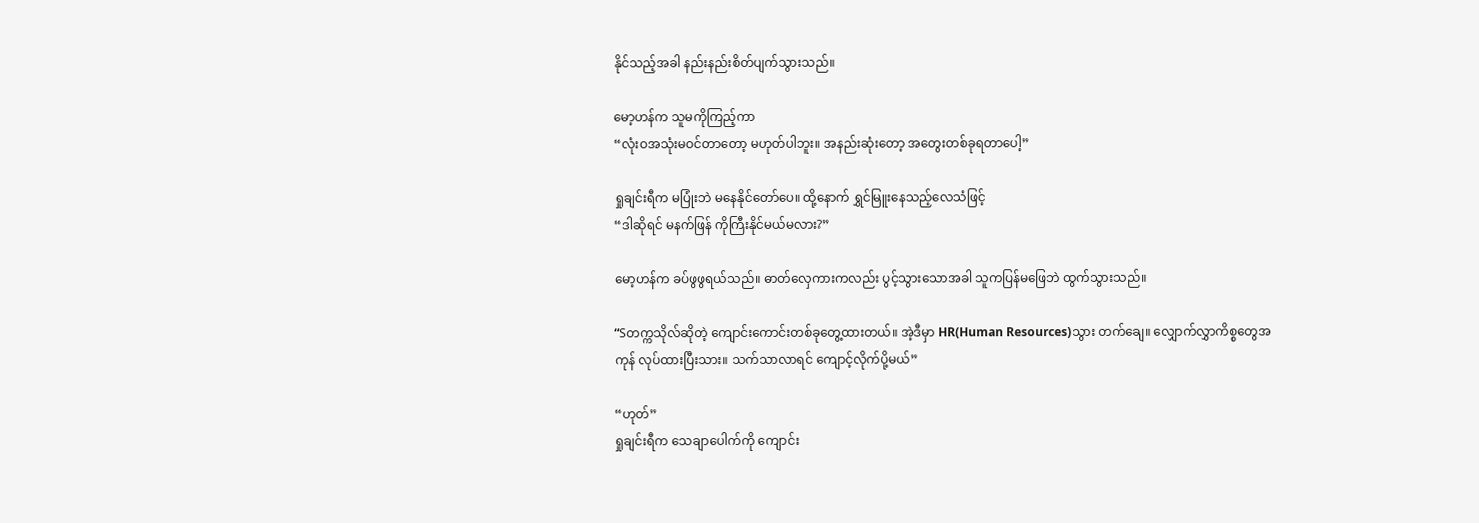နိုင်သည့်အခါ နည်းနည်းစိတ်ပျက်သွားသည်။

မော့ဟန်က သူမကိုကြည့်ကာ
“လုံးဝအသုံးမဝင်တာတော့ မဟုတ်ပါဘူး။ အနည်းဆုံးတော့ အတွေးတစ်ခုရတာပေါ့”

ရှုချင်းရီက မပြုံးဘဲ မနေနိုင်တော်ပေ။ ထို့နောက် ရွှင်မြူးနေသည့်လေသံဖြင့်
“ဒါဆိုရင် မနက်ဖြန် ကိုကြီးနိုင်မယ်မလား?”

မော့ဟန်က ခပ်ဖွဖွရယ်သည်။ ဓာတ်လှေကားကလည်း ပွင့်သွားသောအခါ သူကပြန်မဖြေဘဲ ထွက်သွားသည်။

“Sတက္ကသိုလ်ဆိုတဲ့ ကျောင်းကောင်းတစ်ခုတွေ့ထားတယ်။ အဲ့ဒီမှာ HR(Human Resources)သွား တက်ချေ။ လျှောက်လွှာကိစ္စတွေအကုန် လုပ်ထားပြီးသား။ သက်သာလာရင် ကျောင့်လိုက်ပို့မယ်”

“ဟုတ်”
ရှုချင်းရီက သေချာပေါက်ကို ကျောင်း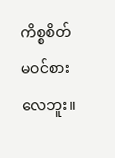ကိစ္စစိတ်မဝင်စားလေဘူး။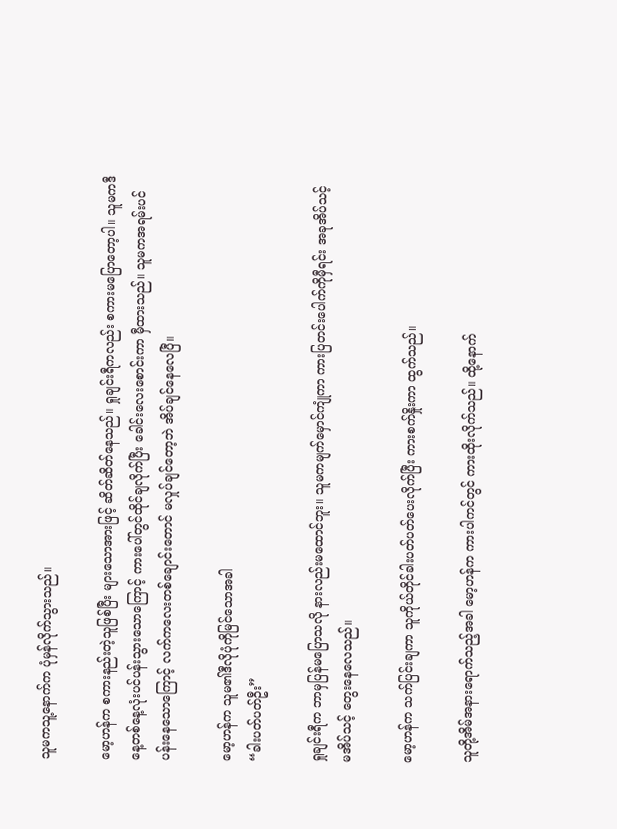သူမကသူ့နောက်က ပုံမှန်လိုက်သွားသည်။

မော့ဟန်က စကားနည်းတဲ့သူဖြစ်ပြီး များသောအားဖြင့် ဆိတ်ဆိတ်နေသည်။ ရှုချင်းရီကလည်း စကားမပြောတော့ပါ။ သူမကဒီနေ့တစ်နေ့လုံးပင်ပန်းသွားသောကြောင့် ကားပေါ်တွင်ထိုင်ချလိုက်ပြီး ခေါင်းလေးစောင်းကာ မှီထားသည်။ သူမကအရမ်းပင်ပန်းနေသောကြောင့် လက်ကလေးတစ်ချောင်းတောင် မလှုပ်ချင်တော့ဘဲ အိပ်ချင်နေလေပြီ။

မော့ဟန်က သူမ၏ဒီလိုပုံကိုမြင်သောအခါ
“ခါးပတ်ပတ်ဦး”

ရှုချင်းရီက ဘာမှပြန်မပြောသလို နားလည်းမထောင်ဘူး။ သူမကမျက်မှောင်ကျုံကာ ကားပြတင်းပေါက်ကိုမှီရင်း အခုအိပ်သင့်မအိပ်သင့် တွေးနေလေသည်။

မော့ဟန်က သက်ပြင်းချကာ သူကိုယ်တိုင်ခါးပတ်ပတ်ပေးလိုက်ပြီး ကားစက်နှိုးကာ ထွက်သည်။

သူတို့အိမ်အနားရောက်သည့်အခါ မော့ဟန်က ကားပါကင်တွင် ကားထိုးလိုက်သည်။ ထို့နောက်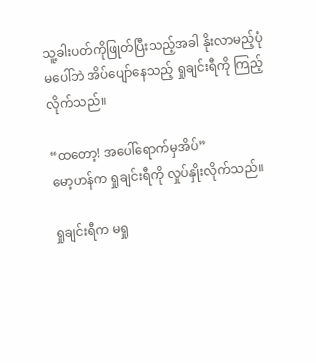သူ့ခါးပတ်ကိုဖြုတ်ပြီးသည့်အခါ နိုးလာမည့်ပုံမပေါ်ဘဲ အိပ်ပျော်နေသည့် ရှုချင်းရီကို ကြည့်လိုက်သည်။

“ထတော့! အပေါ်ရောက်မှအိပ်”
မော့ဟန်က ရှုချင်းရီကို လှုပ်နှိုးလိုက်သည်။

ရှုချင်းရီက မရှု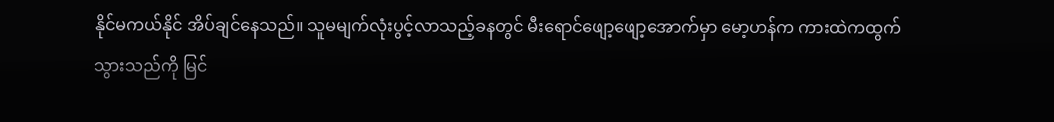နိုင်မကယ်နိုင် အိပ်ချင်နေသည်။ သူမမျက်လုံးပွင့်လာသည့်ခနတွင် မီးရောင်ဖျော့ဖျော့အောက်မှာ မော့ဟန်က ကားထဲကထွက်သွားသည်ကို မြင်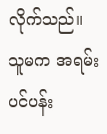လိုက်သည်။ သူမက အရမ်းပင်ပန်း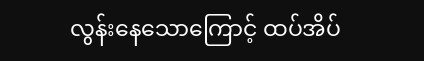လွန်းနေသောကြောင့် ထပ်အိပ်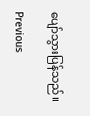ပျော်သွားပြန်သည်။

Previous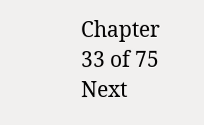Chapter 33 of 75 Next